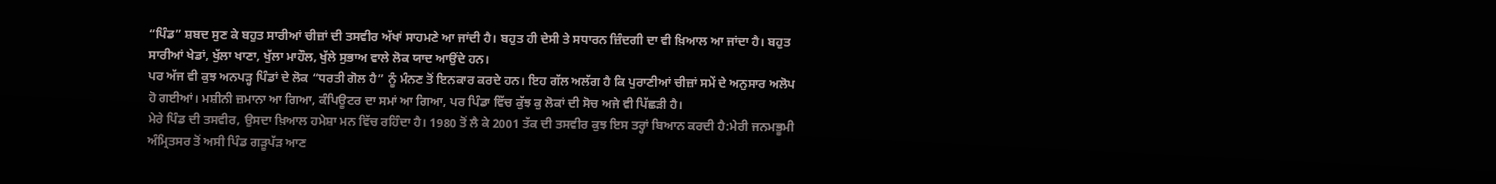“ਪਿੰਡ” ਸ਼ਬਦ ਸੁਣ ਕੇ ਬਹੁਤ ਸਾਰੀਆਂ ਚੀਜ਼ਾਂ ਦੀ ਤਸਵੀਰ ਅੱਖਾਂ ਸਾਹਮਣੇ ਆ ਜਾਂਦੀ ਹੈ। ਬਹੁਤ ਹੀ ਦੇਸੀ ਤੇ ਸਧਾਰਨ ਜ਼ਿੰਦਗੀ ਦਾ ਵੀ ਖ਼ਿਆਲ ਆ ਜਾਂਦਾ ਹੈ। ਬਹੁਤ ਸਾਰੀਆਂ ਖੇਡਾਂ, ਖੁੱਲਾ ਖਾਣਾ, ਖੁੱਲਾ ਮਾਹੌਲ, ਖੁੱਲੇ ਸੁਭਾਅ ਵਾਲੇ ਲੋਕ ਯਾਦ ਆਉਂਦੇ ਹਨ।
ਪਰ ਅੱਜ ਵੀ ਕੁਝ ਅਨਪੜ੍ਹ ਪਿੰਡਾਂ ਦੇ ਲੋਕ “ਧਰਤੀ ਗੋਲ ਹੈ” ਨੂੰ ਮੰਨਣ ਤੋਂ ਇਨਕਾਰ ਕਰਦੇ ਹਨ। ਇਹ ਗੱਲ ਅਲੱਗ ਹੈ ਕਿ ਪੁਰਾਣੀਆਂ ਚੀਜ਼ਾਂ ਸਮੇਂ ਦੇ ਅਨੁਸਾਰ ਅਲੋਪ ਹੋ ਗਈਆਂ। ਮਸ਼ੀਨੀ ਜ਼ਮਾਨਾ ਆ ਗਿਆ, ਕੰਪਿਊਟਰ ਦਾ ਸਮਾਂ ਆ ਗਿਆ, ਪਰ ਪਿੰਡਾ ਵਿੱਚ ਕੁੱਝ ਕੁ ਲੋਕਾਂ ਦੀ ਸੋਚ ਅਜੇ ਵੀ ਪਿੱਛੜੀ ਹੈ।
ਮੇਰੇ ਪਿੰਡ ਦੀ ਤਸਵੀਰ, ਉਸਦਾ ਖ਼ਿਆਲ ਹਮੇਸ਼ਾ ਮਨ ਵਿੱਚ ਰਹਿੰਦਾ ਹੈ। 1980 ਤੋਂ ਲੈ ਕੇ 2001 ਤੱਕ ਦੀ ਤਸਵੀਰ ਕੁਝ ਇਸ ਤਰ੍ਹਾਂ ਬਿਆਨ ਕਰਦੀ ਹੈ:ਮੇਰੀ ਜਨਮਭੂਮੀ ਅੰਮ੍ਰਿਤਸਰ ਤੋਂ ਅਸੀ ਪਿੰਡ ਗੜੂਪੱੜ ਆਣ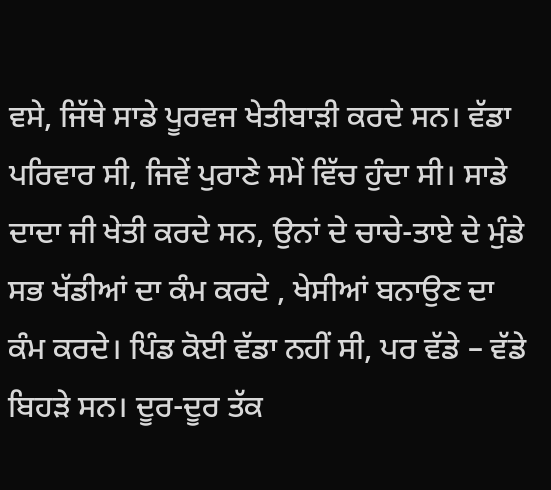ਵਸੇ, ਜਿੱਥੇ ਸਾਡੇ ਪੂਰਵਜ ਖੇਤੀਬਾੜੀ ਕਰਦੇ ਸਨ। ਵੱਡਾ ਪਰਿਵਾਰ ਸੀ, ਜਿਵੇਂ ਪੁਰਾਣੇ ਸਮੇਂ ਵਿੱਚ ਹੁੰਦਾ ਸੀ। ਸਾਡੇ ਦਾਦਾ ਜੀ ਖੇਤੀ ਕਰਦੇ ਸਨ, ਉਨਾਂ ਦੇ ਚਾਚੇ-ਤਾਏ ਦੇ ਮੁੰਡੇ ਸਭ ਖੱਡੀਆਂ ਦਾ ਕੰਮ ਕਰਦੇ , ਖੇਸੀਆਂ ਬਨਾਉਣ ਦਾ ਕੰਮ ਕਰਦੇ। ਪਿੰਡ ਕੋਈ ਵੱਡਾ ਨਹੀਂ ਸੀ, ਪਰ ਵੱਡੇ – ਵੱਡੇ ਬਿਹੜੇ ਸਨ। ਦੂਰ-ਦੂਰ ਤੱਕ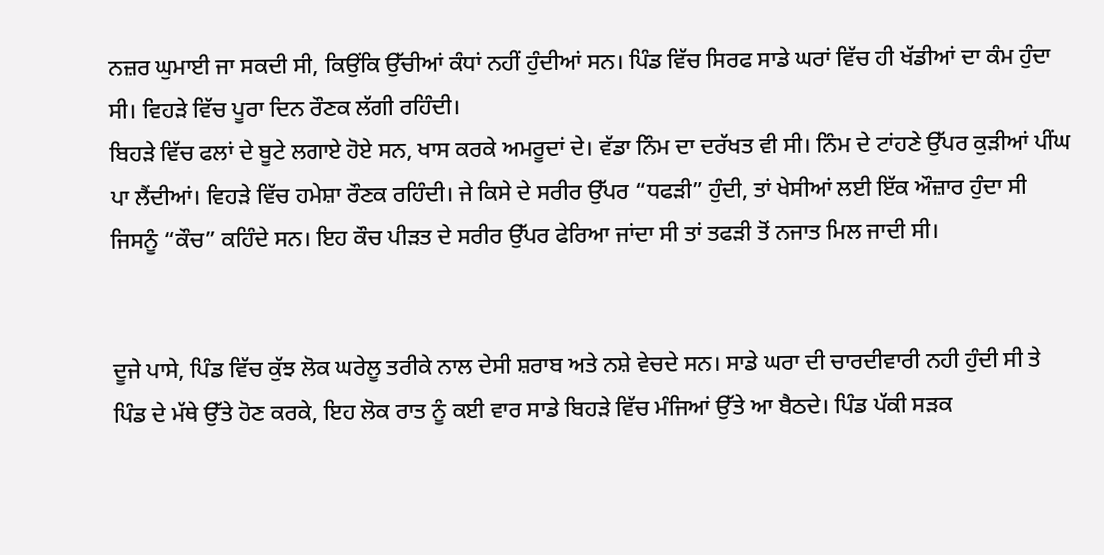ਨਜ਼ਰ ਘੁਮਾਈ ਜਾ ਸਕਦੀ ਸੀ, ਕਿਉਂਕਿ ਉੱਚੀਆਂ ਕੰਧਾਂ ਨਹੀਂ ਹੁੰਦੀਆਂ ਸਨ। ਪਿੰਡ ਵਿੱਚ ਸਿਰਫ ਸਾਡੇ ਘਰਾਂ ਵਿੱਚ ਹੀ ਖੱਡੀਆਂ ਦਾ ਕੰਮ ਹੁੰਦਾ ਸੀ। ਵਿਹੜੇ ਵਿੱਚ ਪੂਰਾ ਦਿਨ ਰੌਣਕ ਲੱਗੀ ਰਹਿੰਦੀ।
ਬਿਹੜੇ ਵਿੱਚ ਫਲਾਂ ਦੇ ਬੂਟੇ ਲਗਾਏ ਹੋਏ ਸਨ, ਖਾਸ ਕਰਕੇ ਅਮਰੂਦਾਂ ਦੇ। ਵੱਡਾ ਨਿੰਮ ਦਾ ਦਰੱਖਤ ਵੀ ਸੀ। ਨਿੰਮ ਦੇ ਟਾਂਹਣੇ ਉੱਪਰ ਕੁੜੀਆਂ ਪੀਂਘ
ਪਾ ਲੈਂਦੀਆਂ। ਵਿਹੜੇ ਵਿੱਚ ਹਮੇਸ਼ਾ ਰੌਣਕ ਰਹਿੰਦੀ। ਜੇ ਕਿਸੇ ਦੇ ਸਰੀਰ ਉੱਪਰ “ਧਫੜੀ” ਹੁੰਦੀ, ਤਾਂ ਖੇਸੀਆਂ ਲਈ ਇੱਕ ਔਜ਼ਾਰ ਹੁੰਦਾ ਸੀ ਜਿਸਨੂੰ “ਕੌਚ” ਕਹਿੰਦੇ ਸਨ। ਇਹ ਕੌਚ ਪੀੜਤ ਦੇ ਸਰੀਰ ਉੱਪਰ ਫੇਰਿਆ ਜਾਂਦਾ ਸੀ ਤਾਂ ਤਫੜੀ ਤੋਂ ਨਜਾਤ ਮਿਲ ਜਾਦੀ ਸੀ।


ਦੂਜੇ ਪਾਸੇ, ਪਿੰਡ ਵਿੱਚ ਕੁੱਝ ਲੋਕ ਘਰੇਲੂ ਤਰੀਕੇ ਨਾਲ ਦੇਸੀ ਸ਼ਰਾਬ ਅਤੇ ਨਸ਼ੇ ਵੇਚਦੇ ਸਨ। ਸਾਡੇ ਘਰਾ ਦੀ ਚਾਰਦੀਵਾਰੀ ਨਹੀ ਹੁੰਦੀ ਸੀ ਤੇ ਪਿੰਡ ਦੇ ਮੱਥੇ ਉੱਤੇ ਹੋਣ ਕਰਕੇ, ਇਹ ਲੋਕ ਰਾਤ ਨੂੰ ਕਈ ਵਾਰ ਸਾਡੇ ਬਿਹੜੇ ਵਿੱਚ ਮੰਜਿਆਂ ਉੱਤੇ ਆ ਬੈਠਦੇ। ਪਿੰਡ ਪੱਕੀ ਸੜਕ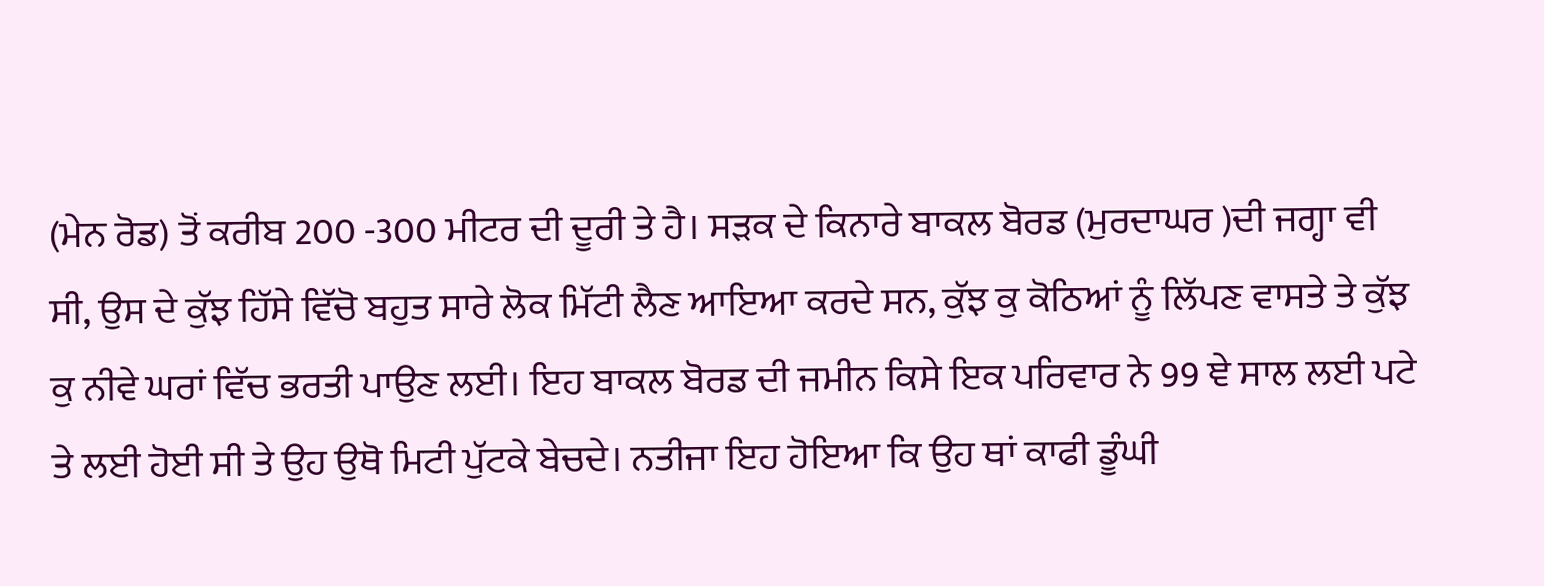(ਮੇਨ ਰੋਡ) ਤੋਂ ਕਰੀਬ 200 -300 ਮੀਟਰ ਦੀ ਦੂਰੀ ਤੇ ਹੈ। ਸੜਕ ਦੇ ਕਿਨਾਰੇ ਬਾਕਲ ਬੋਰਡ (ਮੁਰਦਾਘਰ )ਦੀ ਜਗ੍ਹਾ ਵੀ ਸੀ, ਉਸ ਦੇ ਕੁੱਝ ਹਿੱਸੇ ਵਿੱਚੋ ਬਹੁਤ ਸਾਰੇ ਲੋਕ ਮਿੱਟੀ ਲੈਣ ਆਇਆ ਕਰਦੇ ਸਨ, ਕੁੱਝ ਕੁ ਕੋਠਿਆਂ ਨੂੰ ਲਿੱਪਣ ਵਾਸਤੇ ਤੇ ਕੁੱਝ ਕੁ ਨੀਵੇ ਘਰਾਂ ਵਿੱਚ ਭਰਤੀ ਪਾਉਣ ਲਈ। ਇਹ ਬਾਕਲ ਬੋਰਡ ਦੀ ਜਮੀਨ ਕਿਸੇ ਇਕ ਪਰਿਵਾਰ ਨੇ 99 ਞੇ ਸਾਲ ਲਈ ਪਟੇ ਤੇ ਲਈ ਹੋਈ ਸੀ ਤੇ ਉਹ ਉਥੋ ਮਿਟੀ ਪੁੱਟਕੇ ਬੇਚਦੇ। ਨਤੀਜਾ ਇਹ ਹੋਇਆ ਕਿ ਉਹ ਥਾਂ ਕਾਫੀ ਡੂੰਘੀ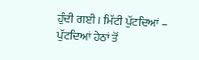ਹੁੰਦੀ ਗਈ । ਮਿੱਟੀ ਪੁੱਟਦਿਆਂ – ਪੁੱਟਦਿਆਂ ਹੇਠਾਂ ਤੋਂ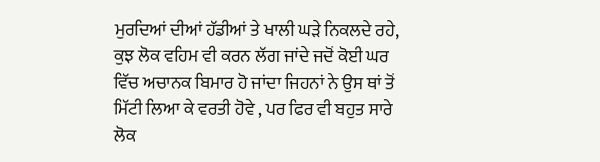ਮੁਰਦਿਆਂ ਦੀਆਂ ਹੱਡੀਆਂ ਤੇ ਖਾਲੀ ਘੜੇ ਨਿਕਲਦੇ ਰਹੇ, ਕੁਝ ਲੋਕ ਵਹਿਮ ਵੀ ਕਰਨ ਲੱਗ ਜਾਂਦੇ ਜਦੋਂ ਕੋਈ ਘਰ ਵਿੱਚ ਅਚਾਨਕ ਬਿਮਾਰ ਹੋ ਜਾਂਦਾ ਜਿਹਨਾਂ ਨੇ ਉਸ ਥਾਂ ਤੋਂ ਮਿੱਟੀ ਲਿਆ ਕੇ ਵਰਤੀ ਹੋਵੇ , ਪਰ ਫਿਰ ਵੀ ਬਹੁਤ ਸਾਰੇ ਲੋਕ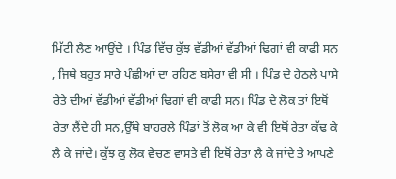ਮਿੱਟੀ ਲੈਣ ਆਉਂਦੇ । ਪਿੰਡ ਵਿੱਚ ਕੁੱਝ ਵੱਡੀਆਂ ਵੱਡੀਆਂ ਢਿਗਾਂ ਵੀ ਕਾਫੀ ਸਨ , ਜਿਥੇ ਬਹੁਤ ਸਾਰੇ ਪੰਛੀਆਂ ਦਾ ਰਹਿਣ ਬਸੇਰਾ ਵੀ ਸੀ । ਪਿੰਡ ਦੇ ਹੇਠਲੇ ਪਾਸੇ ਰੇਤੇ ਦੀਆਂ ਵੱਡੀਆਂ ਵੱਡੀਆਂ ਢਿਗਾਂ ਵੀ ਕਾਫੀ ਸਨ। ਪਿੰਡ ਦੇ ਲੋਕ ਤਾਂ ਇਥੋਂ ਰੇਤਾ ਲੈਂਦੇ ਹੀ ਸਨ,ਉੱਥੇ ਬਾਹਰਲੇ ਪਿੰਡਾਂ ਤੋਂ ਲੋਕ ਆ ਕੇ ਵੀ ਇਥੋਂ ਰੇਤਾ ਕੱਢ ਕੇ ਲੈ ਕੇ ਜਾਂਦੇ। ਕੁੱਝ ਕੁ ਲੋਕ ਵੇਚਣ ਵਾਸਤੇ ਵੀ ਇਥੋਂ ਰੇਤਾ ਲੈ ਕੇ ਜਾਂਦੇ ਤੇ ਆਪਣੇ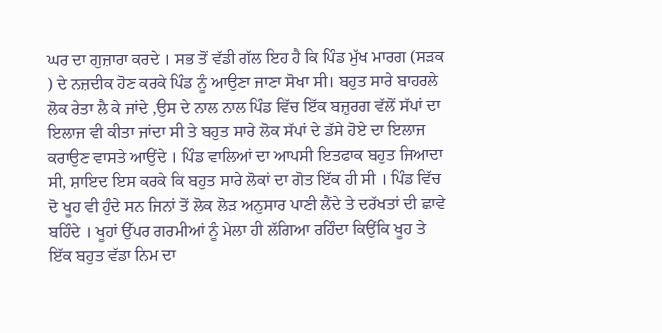ਘਰ ਦਾ ਗੁਜ਼ਾਰਾ ਕਰਦੇ । ਸਭ ਤੋਂ ਵੱਡੀ ਗੱਲ ਇਹ ਹੈ ਕਿ ਪਿੰਡ ਮੁੱਖ ਮਾਰਗ (ਸੜਕ ) ਦੇ ਨਜ਼ਦੀਕ ਹੋਣ ਕਰਕੇ ਪਿੰਡ ਨੂੰ ਆਉਣਾ ਜਾਣਾ ਸੋਖਾ ਸੀ। ਬਹੁਤ ਸਾਰੇ ਬਾਹਰਲੇ ਲੋਕ ਰੇਤਾ ਲੈ ਕੇ ਜਾਂਦੇ ,ਉਸ ਦੇ ਨਾਲ ਨਾਲ ਪਿੰਡ ਵਿੱਚ ਇੱਕ ਬਜ਼ੁਰਗ ਵੱਲੋਂ ਸੱਪਾਂ ਦਾ ਇਲਾਜ ਵੀ ਕੀਤਾ ਜਾਂਦਾ ਸੀ ਤੇ ਬਹੁਤ ਸਾਰੇ ਲੋਕ ਸੱਪਾਂ ਦੇ ਡੱਸੇ ਹੋਏ ਦਾ ਇਲਾਜ ਕਰਾਉਣ ਵਾਸਤੇ ਆਉਂਦੇ । ਪਿੰਡ ਵਾਲਿਆਂ ਦਾ ਆਪਸੀ ਇਤਫਾਕ ਬਹੁਤ ਜਿਆਦਾ ਸੀ, ਸ਼ਾਇਦ ਇਸ ਕਰਕੇ ਕਿ ਬਹੁਤ ਸਾਰੇ ਲੋਕਾਂ ਦਾ ਗੋਤ ਇੱਕ ਹੀ ਸੀ । ਪਿੰਡ ਵਿੱਚ ਦੋ ਖੂਹ ਵੀ ਹੁੰਦੇ ਸਨ ਜਿਨਾਂ ਤੋਂ ਲੋਕ ਲੋੜ ਅਨੁਸਾਰ ਪਾਣੀ ਲੈਂਦੇ ਤੇ ਦਰੱਖਤਾਂ ਦੀ ਛਾਵੇ ਬਹਿੰਦੇ । ਖੂਹਾਂ ਉੱਪਰ ਗਰਮੀਆਂ ਨੂੰ ਮੇਲਾ ਹੀ ਲੱਗਿਆ ਰਹਿੰਦਾ ਕਿਉਂਕਿ ਖੂਹ ਤੇ ਇੱਕ ਬਹੁਤ ਵੱਡਾ ਨਿਮ ਦਾ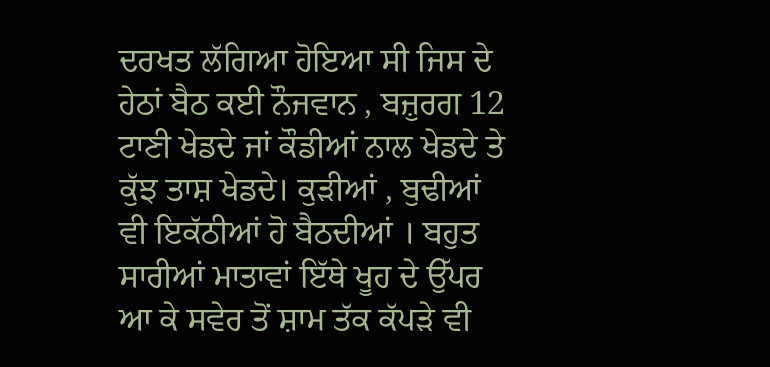ਦਰਖਤ ਲੱਗਿਆ ਹੋਇਆ ਸੀ ਜਿਸ ਦੇ ਹੇਠਾਂ ਬੈਠ ਕਈ ਨੌਜਵਾਨ , ਬਜ਼ੁਰਗ 12 ਟਾਣੀ ਖੇਡਦੇ ਜਾਂ ਕੌਡੀਆਂ ਨਾਲ ਖੇਡਦੇ ਤੇ ਕੁੱਝ ਤਾਸ਼ ਖੇਡਦੇ। ਕੁੜੀਆਂ , ਬੁਢੀਆਂ ਵੀ ਇਕੱਠੀਆਂ ਹੋ ਬੈਠਦੀਆਂ । ਬਹੁਤ ਸਾਰੀਆਂ ਮਾਤਾਵਾਂ ਇੱਥੇ ਖੂਹ ਦੇ ਉੱਪਰ ਆ ਕੇ ਸਵੇਰ ਤੋਂ ਸ਼ਾਮ ਤੱਕ ਕੱਪੜੇ ਵੀ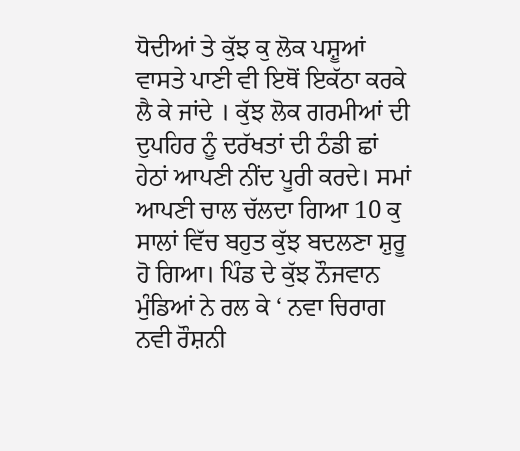ਧੋਦੀਆਂ ਤੇ ਕੁੱਝ ਕੁ ਲੋਕ ਪਸ਼ੂਆਂ ਵਾਸਤੇ ਪਾਣੀ ਵੀ ਇਥੋਂ ਇਕੱਠਾ ਕਰਕੇ ਲੈ ਕੇ ਜਾਂਦੇ । ਕੁੱਝ ਲੋਕ ਗਰਮੀਆਂ ਦੀ ਦੁਪਹਿਰ ਨੂੰ ਦਰੱਖਤਾਂ ਦੀ ਠੰਡੀ ਛਾਂ ਹੇਠਾਂ ਆਪਣੀ ਨੀਂਦ ਪੂਰੀ ਕਰਦੇ। ਸਮਾਂ ਆਪਣੀ ਚਾਲ ਚੱਲਦਾ ਗਿਆ 10 ਕੁ ਸਾਲਾਂ ਵਿੱਚ ਬਹੁਤ ਕੁੱਝ ਬਦਲਣਾ ਸ਼ੁਰੂ ਹੋ ਗਿਆ। ਪਿੰਡ ਦੇ ਕੁੱਝ ਨੌਜਵਾਨ ਮੁੰਡਿਆਂ ਨੇ ਰਲ ਕੇ ‘ ਨਵਾ ਚਿਰਾਗ ਨਵੀ ਰੌਸ਼ਨੀ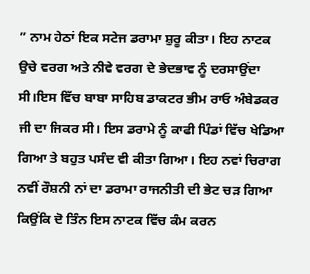” ਨਾਮ ਹੇਠਾਂ ਇਕ ਸਟੇਜ ਡਰਾਮਾ ਸ਼ੁਰੂ ਕੀਤਾ। ਇਹ ਨਾਟਕ ਉਚੇ ਵਰਗ ਅਤੇ ਨੀਵੇ ਵਰਗ ਦੇ ਭੇਦਭਾਵ ਨੂੰ ਦਰਸਾਉਂਦਾ ਸੀ।ਇਸ ਵਿੱਚ ਬਾਬਾ ਸਾਹਿਬ ਡਾਕਟਰ ਭੀਮ ਰਾਓ ਅੰਬੇਡਕਰ ਜੀ ਦਾ ਜਿਕਰ ਸੀ। ਇਸ ਡਰਾਮੇ ਨੂੰ ਕਾਫੀ ਪਿੰਡਾਂ ਵਿੱਚ ਖੇਡਿਆ ਗਿਆ ਤੇ ਬਹੁਤ ਪਸੰਦ ਵੀ ਕੀਤਾ ਗਿਆ। ਇਹ ਨਵਾਂ ਚਿਰਾਗ ਨਵੀਂ ਰੌਸ਼ਨੀ ਨਾਂ ਦਾ ਡਰਾਮਾ ਰਾਜਨੀਤੀ ਦੀ ਭੇਟ ਚੜ ਗਿਆ ਕਿਉਂਕਿ ਦੋ ਤਿੰਨ ਇਸ ਨਾਟਕ ਵਿੱਚ ਕੰਮ ਕਰਨ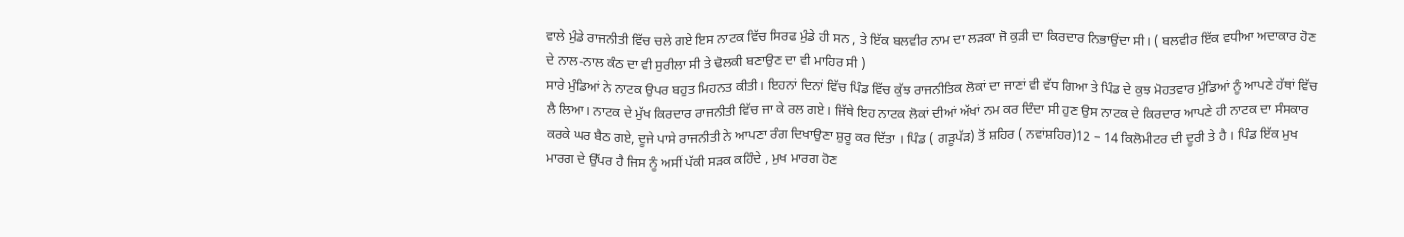ਵਾਲੇ ਮੁੰਡੇ ਰਾਜਨੀਤੀ ਵਿੱਚ ਚਲੇ ਗਏ ਇਸ ਨਾਟਕ ਵਿੱਚ ਸਿਰਫ ਮੁੰਡੇ ਹੀ ਸਨ , ਤੇ ਇੱਕ ਬਲਵੀਰ ਨਾਮ ਦਾ ਲੜਕਾ ਜੋ ਕੁੜੀ ਦਾ ਕਿਰਦਾਰ ਨਿਭਾਉਂਦਾ ਸੀ। ( ਬਲਵੀਰ ਇੱਕ ਵਧੀਆ ਅਦਾਕਾਰ ਹੋਣ ਦੇ ਨਾਲ-ਨਾਲ ਕੰਠ ਦਾ ਵੀ ਸੁਰੀਲਾ ਸੀ ਤੇ ਢੋਲਕੀ ਬਣਾਉਣ ਦਾ ਵੀ ਮਾਹਿਰ ਸੀ )
ਸਾਰੇ ਮੁੰਡਿਆਂ ਨੇ ਨਾਟਕ ਉਪਰ ਬਹੁਤ ਮਿਹਨਤ ਕੀਤੀ। ਇਹਨਾਂ ਦਿਨਾਂ ਵਿੱਚ ਪਿੰਡ ਵਿੱਚ ਕੁੱਝ ਰਾਜਨੀਤਿਕ ਲੋਕਾਂ ਦਾ ਜਾਣਾਂ ਵੀ ਵੱਧ ਗਿਆ ਤੇ ਪਿੰਡ ਦੇ ਕੁਝ ਮੋਹਤਵਾਰ ਮੁੰਡਿਆਂ ਨੂੰ ਆਪਣੇ ਹੱਥਾਂ ਵਿੱਚ ਲੈ ਲਿਆ। ਨਾਟਕ ਦੇ ਮੁੱਖ ਕਿਰਦਾਰ ਰਾਜਨੀਤੀ ਵਿੱਚ ਜਾ ਕੇ ਰਲ ਗਏ। ਜਿੱਥੇ ਇਹ ਨਾਟਕ ਲੋਕਾਂ ਦੀਆਂ ਅੱਖਾਂ ਨਮ ਕਰ ਦਿੰਦਾ ਸੀ ਹੁਣ ਉਸ ਨਾਟਕ ਦੇ ਕਿਰਦਾਰ ਆਪਣੇ ਹੀ ਨਾਟਕ ਦਾ ਸੰਸਕਾਰ ਕਰਕੇ ਘਰ ਬੈਠ ਗਏ, ਦੂਜੇ ਪਾਸੇ ਰਾਜਨੀਤੀ ਨੇ ਆਪਣਾ ਰੰਗ ਦਿਖਾਉਣਾ ਸ਼ੁਰੂ ਕਰ ਦਿੱਤਾ । ਪਿੰਡ ( ਗੜੂਪੱੜ) ਤੋਂ ਸ਼ਹਿਰ ( ਨਵਾਂਸ਼ਹਿਰ)12 – 14 ਕਿਲੋਮੀਟਰ ਦੀ ਦੂਰੀ ਤੇ ਹੈ । ਪਿੰਡ ਇੱਕ ਮੁਖ ਮਾਰਗ ਦੇ ਉੱਪਰ ਹੈ ਜਿਸ ਨੂੰ ਅਸੀਂ ਪੱਕੀ ਸੜਕ ਕਹਿੰਦੇ , ਮੁਖ ਮਾਰਗ ਹੋਣ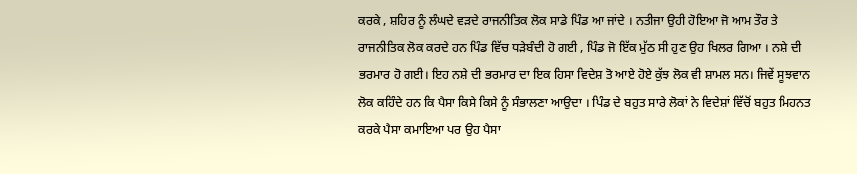ਕਰਕੇ , ਸ਼ਹਿਰ ਨੂੰ ਲੰਘਦੇ ਵੜਦੇ ਰਾਜਨੀਤਿਕ ਲੋਕ ਸਾਡੇ ਪਿੰਡ ਆ ਜਾਂਦੇ । ਨਤੀਜਾ ਉਹੀ ਹੋਇਆ ਜੋ ਆਮ ਤੌਰ ਤੇ ਰਾਜਨੀਤਿਕ ਲੋਕ ਕਰਦੇ ਹਨ ਪਿੰਡ ਵਿੱਚ ਧੜੇਬੰਦੀ ਹੋ ਗਈ , ਪਿੰਡ ਜੋ ਇੱਕ ਮੁੱਠ ਸੀ ਹੁਣ ਉਹ ਖਿਲਰ ਗਿਆ । ਨਸ਼ੇ ਦੀ ਭਰਮਾਰ ਹੋ ਗਈ। ਇਹ ਨਸ਼ੇ ਦੀ ਭਰਮਾਰ ਦਾ ਇਕ ਹਿਸਾ ਵਿਦੇਸ਼ ਤੋ ਆਏ ਹੋਏ ਕੁੱਝ ਲੋਕ ਵੀ ਸ਼ਾਮਲ ਸਨ। ਜਿਵੇਂ ਸੂਝਵਾਨ ਲੋਕ ਕਹਿੰਦੇ ਹਨ ਕਿ ਪੈਸਾ ਕਿਸੇ ਕਿਸੇ ਨੂੰ ਸੰਭਾਲਣਾ ਆਉਦਾ । ਪਿੰਡ ਦੇ ਬਹੁਤ ਸਾਰੇ ਲੋਕਾਂ ਨੇ ਵਿਦੇਸ਼ਾਂ ਵਿੱਚੋਂ ਬਹੁਤ ਮਿਹਨਤ ਕਰਕੇ ਪੈਸਾ ਕਮਾਇਆ ਪਰ ਉਹ ਪੈਸਾ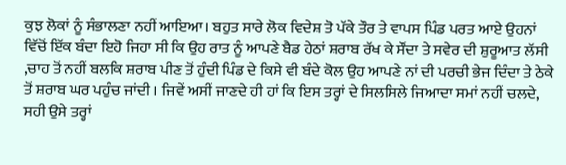ਕੁਝ ਲੋਕਾਂ ਨੂੰ ਸੰਭਾਲਣਾ ਨਹੀਂ ਆਇਆ। ਬਹੁਤ ਸਾਰੇ ਲੋਕ ਵਿਦੇਸ਼ ਤੋ ਪੱਕੇ ਤੌਰ ਤੇ ਵਾਪਸ ਪਿੰਡ ਪਰਤ ਆਏ ਉਹਨਾਂ ਵਿੱਚੋਂ ਇੱਕ ਬੰਦਾ ਇਹੋ ਜਿਹਾ ਸੀ ਕਿ ਉਹ ਰਾਤ ਨੂੰ ਆਪਣੇ ਬੈਡ ਹੇਠਾਂ ਸ਼ਰਾਬ ਰੱਖ ਕੇ ਸੌਂਦਾ ਤੇ ਸਵੇਰ ਦੀ ਸ਼ੁਰੂਆਤ ਲੱਸੀ ,ਚਾਹ ਤੋਂ ਨਹੀਂ ਬਲਕਿ ਸ਼ਰਾਬ ਪੀਣ ਤੋਂ ਹੁੰਦੀ ਪਿੰਡ ਦੇ ਕਿਸੇ ਵੀ ਬੰਦੇ ਕੋਲ ਉਹ ਆਪਣੇ ਨਾਂ ਦੀ ਪਰਚੀ ਭੇਜ ਦਿੰਦਾ ਤੇ ਠੇਕੇ ਤੋਂ ਸ਼ਰਾਬ ਘਰ ਪਹੁੰਚ ਜਾਂਦੀ । ਜਿਵੇਂ ਅਸੀਂ ਜਾਣਦੇ ਹੀ ਹਾਂ ਕਿ ਇਸ ਤਰ੍ਹਾਂ ਦੇ ਸਿਲਸਿਲੇ ਜਿਆਦਾ ਸਮਾਂ ਨਹੀਂ ਚਲਦੇ, ਸਹੀ ਉਸੇ ਤਰ੍ਹਾਂ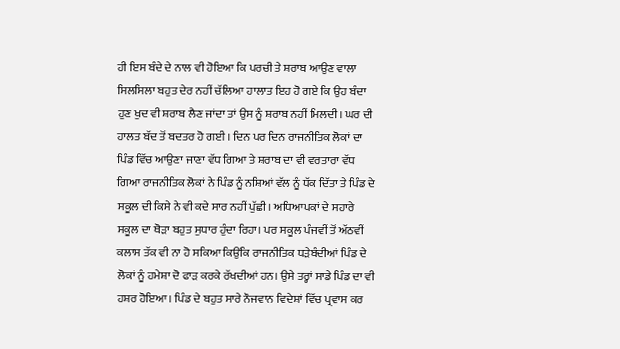ਹੀ ਇਸ ਬੰਦੇ ਦੇ ਨਾਲ ਵੀ ਹੋਇਆ ਕਿ ਪਰਚੀ ਤੇ ਸ਼ਰਾਬ ਆਉਣ ਵਾਲਾ ਸਿਲਸਿਲਾ ਬਹੁਤ ਦੇਰ ਨਹੀਂ ਚੱਲਿਆ ਹਾਲਾਤ ਇਹ ਹੋ ਗਏ ਕਿ ਉਹ ਬੰਦਾ ਹੁਣ ਖੁਦ ਵੀ ਸ਼ਰਾਬ ਲੈਣ ਜਾਂਦਾ ਤਾਂ ਉਸ ਨੂੰ ਸ਼ਰਾਬ ਨਹੀਂ ਮਿਲਦੀ। ਘਰ ਦੀ ਹਾਲਤ ਬੱਦ ਤੋਂ ਬਦਤਰ ਹੋ ਗਈ । ਦਿਨ ਪਰ ਦਿਨ ਰਾਜਨੀਤਿਕ ਲੋਕਾਂ ਦਾ ਪਿੰਡ ਵਿੱਚ ਆਉਣਾ ਜਾਣਾ ਵੱਧ ਗਿਆ ਤੇ ਸ਼ਰਾਬ ਦਾ ਵੀ ਵਰਤਾਰਾ ਵੱਧ ਗਿਆ ਰਾਜਨੀਤਿਕ ਲੋਕਾਂ ਨੇ ਪਿੰਡ ਨੂੰ ਨਸ਼ਿਆਂ ਵੱਲ ਨੂੰ ਧੱਕ ਦਿੱਤਾ ਤੇ ਪਿੰਡ ਦੇ ਸਕੂਲ ਦੀ ਕਿਸੇ ਨੇ ਵੀ ਕਦੇ ਸਾਰ ਨਹੀਂ ਪੁੱਛੀ। ਅਧਿਆਪਕਾਂ ਦੇ ਸਹਾਰੇ ਸਕੂਲ ਦਾ ਥੋੜਾ ਬਹੁਤ ਸੁਧਾਰ ਹੁੰਦਾ ਰਿਹਾ। ਪਰ ਸਕੂਲ ਪੰਜਵੀਂ ਤੋਂ ਅੱਠਵੀਂ ਕਲਾਸ ਤੱਕ ਵੀ ਨਾ ਹੋ ਸਕਿਆ ਕਿਉਂਕਿ ਰਾਜਨੀਤਿਕ ਧੜੇਬੰਦੀਆਂ ਪਿੰਡ ਦੇ ਲੋਕਾਂ ਨੂੰ ਹਮੇਸ਼ਾ ਦੋ ਫਾੜ ਕਰਕੇ ਰੱਖਦੀਆਂ ਹਨ। ਉਸੇ ਤਰ੍ਹਾਂ ਸਾਡੇ ਪਿੰਡ ਦਾ ਵੀ ਹਸ਼ਰ ਹੋਇਆ। ਪਿੰਡ ਦੇ ਬਹੁਤ ਸਾਰੇ ਨੌਜਵਾਨ ਵਿਦੇਸ਼ਾਂ ਵਿੱਚ ਪ੍ਰਵਾਸ ਕਰ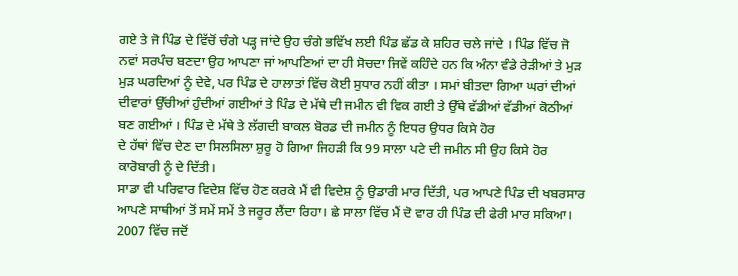ਗਏ ਤੇ ਜੋ ਪਿੰਡ ਦੇ ਵਿੱਚੋਂ ਚੰਗੇ ਪੜ੍ਹ ਜਾਂਦੇ ਉਹ ਚੰਗੇ ਭਵਿੱਖ ਲਈ ਪਿੰਡ ਛੱਡ ਕੇ ਸ਼ਹਿਰ ਚਲੇ ਜਾਂਦੇ । ਪਿੰਡ ਵਿੱਚ ਜੋ ਨਵਾਂ ਸਰਪੰਚ ਬਣਦਾ ਉਹ ਆਪਣਾ ਜਾਂ ਆਪਣਿਆਂ ਦਾ ਹੀ ਸੋਚਦਾ ਜਿਵੇਂ ਕਹਿੰਦੇ ਹਨ ਕਿ ਅੰਨਾ ਵੰਡੇ ਰੇੜੀਆਂ ਤੇ ਮੁੜ ਮੁੜ ਘਰਦਿਆਂ ਨੂੰ ਦੇਵੇ, ਪਰ ਪਿੰਡ ਦੇ ਹਾਲਾਤਾਂ ਵਿੱਚ ਕੋਈ ਸੁਧਾਰ ਨਹੀਂ ਕੀਤਾ । ਸਮਾਂ ਬੀਤਦਾ ਗਿਆ ਘਰਾਂ ਦੀਆਂ ਦੀਵਾਰਾਂ ਉੱਚੀਆਂ ਹੁੰਦੀਆਂ ਗਈਆਂ ਤੇ ਪਿੰਡ ਦੇ ਮੱਥੇ ਦੀ ਜਮੀਨ ਵੀ ਵਿਕ ਗਈ ਤੇ ਉੱਥੇ ਵੱਡੀਆਂ ਵੱਡੀਆਂ ਕੋਠੀਆਂ ਬਣ ਗਈਆਂ । ਪਿੰਡ ਦੇ ਮੱਥੇ ਤੇ ਲੱਗਦੀ ਬਾਕਲ ਬੋਰਡ ਦੀ ਜਮੀਨ ਨੂੰ ਇਧਰ ਉਧਰ ਕਿਸੇ ਹੋਰ
ਦੇ ਹੱਥਾਂ ਵਿੱਚ ਦੇਣ ਦਾ ਸਿਲਸਿਲਾ ਸ਼ੁਰੂ ਹੋ ਗਿਆ ਜਿਹੜੀ ਕਿ 99 ਸਾਲਾ ਪਟੇ ਦੀ ਜਮੀਨ ਸੀ ਉਹ ਕਿਸੇ ਹੋਰ ਕਾਰੋਬਾਰੀ ਨੂੰ ਦੇ ਦਿੱਤੀ।
ਸਾਡਾ ਵੀ ਪਰਿਵਾਰ ਵਿਦੇਸ਼ ਵਿੱਚ ਹੋਣ ਕਰਕੇ ਮੈਂ ਵੀ ਵਿਦੇਸ਼ ਨੂੰ ਉਡਾਰੀ ਮਾਰ ਦਿੱਤੀ, ਪਰ ਆਪਣੇ ਪਿੰਡ ਦੀ ਖਬਰਸਾਰ ਆਪਣੇ ਸਾਥੀਆਂ ਤੋਂ ਸਮੇਂ ਸਮੇਂ ਤੇ ਜਰੂਰ ਲੈਂਦਾ ਰਿਹਾ। ਛੇ ਸਾਲਾ ਵਿੱਚ ਮੈਂ ਦੋ ਵਾਰ ਹੀ ਪਿੰਡ ਦੀ ਫੇਰੀ ਮਾਰ ਸਕਿਆ। 2007 ਵਿੱਚ ਜਦੋਂ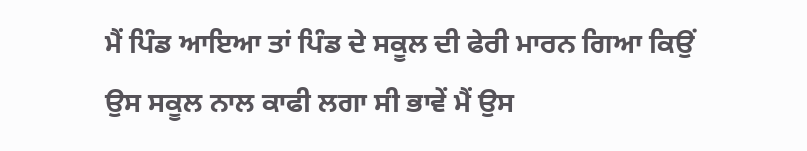ਮੈਂ ਪਿੰਡ ਆਇਆ ਤਾਂ ਪਿੰਡ ਦੇ ਸਕੂਲ ਦੀ ਫੇਰੀ ਮਾਰਨ ਗਿਆ ਕਿਉਂ ਉਸ ਸਕੂਲ ਨਾਲ ਕਾਫੀ ਲਗਾ ਸੀ ਭਾਵੇਂ ਮੈਂ ਉਸ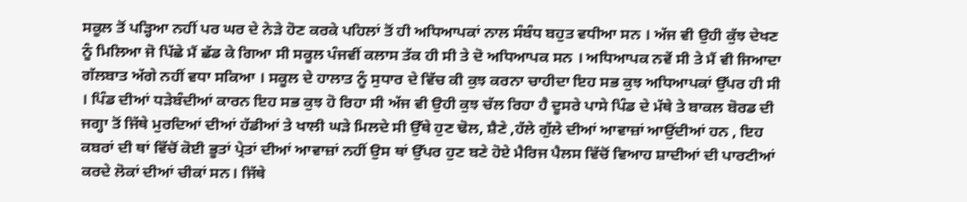ਸਕੂਲ ਤੋਂ ਪੜ੍ਹਿਆ ਨਹੀਂ ਪਰ ਘਰ ਦੇ ਨੇੜੇ ਹੋਣ ਕਰਕੇ ਪਹਿਲਾਂ ਤੋਂ ਹੀ ਅਧਿਆਪਕਾਂ ਨਾਲ ਸੰਬੰਧ ਬਹੁਤ ਵਧੀਆ ਸਨ । ਅੱਜ ਵੀ ਉਹੀ ਕੁੱਝ ਦੇਖਣ ਨੂੰ ਮਿਲਿਆ ਜੋ ਪਿੱਛੇ ਮੈਂ ਛੱਡ ਕੇ ਗਿਆ ਸੀ ਸਕੂਲ ਪੰਜਵੀਂ ਕਲਾਸ ਤੱਕ ਹੀ ਸੀ ਤੇ ਦੋ ਅਧਿਆਪਕ ਸਨ । ਅਧਿਆਪਕ ਨਵੇਂ ਸੀ ਤੇ ਮੈਂ ਵੀ ਜਿਆਦਾ ਗੱਲਬਾਤ ਅੱਗੇ ਨਹੀਂ ਵਧਾ ਸਕਿਆ । ਸਕੂਲ ਦੇ ਹਾਲਾਤ ਨੂੰ ਸੁਧਾਰ ਦੇ ਵਿੱਚ ਕੀ ਕੁਝ ਕਰਨਾ ਚਾਹੀਦਾ ਇਹ ਸਭ ਕੁਝ ਅਧਿਆਪਕਾਂ ਉੱਪਰ ਹੀ ਸੀ । ਪਿੰਡ ਦੀਆਂ ਧੜੇਬੰਦੀਆਂ ਕਾਰਨ ਇਹ ਸਭ ਕੁਝ ਹੋ ਰਿਹਾ ਸੀ ਅੱਜ ਵੀ ਉਹੀ ਕੁਝ ਚੱਲ ਰਿਹਾ ਹੈ ਦੂਸਰੇ ਪਾਸੇ ਪਿੰਡ ਦੇ ਮੱਥੇ ਤੇ ਬਾਕਲ ਬੋਰਡ ਦੀ ਜਗ੍ਹਾ ਤੋਂ ਜਿੱਥੇ ਮੁਰਦਿਆਂ ਦੀਆਂ ਹੱਡੀਆਂ ਤੇ ਖਾਲੀ ਘੜੇ ਮਿਲਦੇ ਸੀ ਉੱਥੇ ਹੁਣ ਢੋਲ, ਸ਼ੈਣੇ ,ਹੱਲੇ ਗੁੱਲੇ ਦੀਆਂ ਆਵਾਜ਼ਾਂ ਆਉਂਦੀਆਂ ਹਨ , ਇਹ ਕਬਰਾਂ ਦੀ ਥਾਂ ਵਿੱਚੋਂ ਕੋਈ ਭੂਤਾਂ ਪ੍ਰੇਤਾਂ ਦੀਆਂ ਆਵਾਜ਼ਾਂ ਨਹੀਂ ਉਸ ਥਾਂ ਉੱਪਰ ਹੁਣ ਬਣੇ ਹੋਏ ਮੈਰਿਜ ਪੈਲਸ ਵਿੱਚੋਂ ਵਿਆਹ ਸ਼ਾਦੀਆਂ ਦੀ ਪਾਰਟੀਆਂ ਕਰਦੇ ਲੋਕਾਂ ਦੀਆਂ ਚੀਕਾਂ ਸਨ। ਜਿੱਥੇ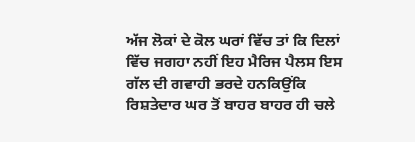ਅੱਜ ਲੋਕਾਂ ਦੇ ਕੋਲ ਘਰਾਂ ਵਿੱਚ ਤਾਂ ਕਿ ਦਿਲਾਂ ਵਿੱਚ ਜਗਹਾ ਨਹੀਂ ਇਹ ਮੈਰਿਜ ਪੈਲਸ ਇਸ ਗੱਲ ਦੀ ਗਵਾਹੀ ਭਰਦੇ ਹਨਕਿਉਂਕਿ ਰਿਸ਼ਤੇਦਾਰ ਘਰ ਤੋਂ ਬਾਹਰ ਬਾਹਰ ਹੀ ਚਲੇ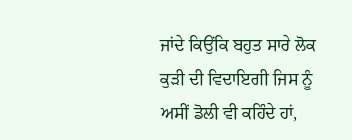ਜਾਂਦੇ ਕਿਉਂਕਿ ਬਹੁਤ ਸਾਰੇ ਲੋਕ ਕੁੜੀ ਦੀ ਵਿਦਾਇਗੀ ਜਿਸ ਨੂੰ ਅਸੀਂ ਡੋਲੀ ਵੀ ਕਹਿੰਦੇ ਹਾਂ,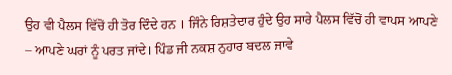ਉਹ ਵੀ ਪੈਲਸ ਵਿੱਚੋਂ ਹੀ ਤੋਰ ਦਿੰਦੇ ਹਨ । ਜਿੰਨੇ ਰਿਸ਼ਤੇਦਾਰ ਹੁੰਦੇ ਉਹ ਸਾਰੇ ਪੈਲਸ ਵਿੱਚੋਂ ਹੀ ਵਾਪਸ ਆਪਣੇ – ਆਪਣੇ ਘਰਾਂ ਨੂੰ ਪਰਤ ਜਾਂਦੇ। ਪਿੰਡ ਜੀ ਨਕਸ਼ ਨੁਹਾਰ ਬਦਲ ਜਾਵੇ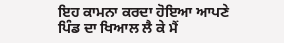ਇਹ ਕਾਮਨਾ ਕਰਦਾ ਹੋਇਆ ਆਪਣੇ ਪਿੰਡ ਦਾ ਖਿਆਲ ਲੈ ਕੇ ਮੈਂ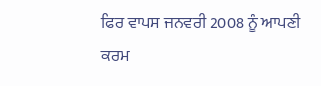ਫਿਰ ਵਾਪਸ ਜਨਵਰੀ 2008 ਨੂੰ ਆਪਣੀ ਕਰਮ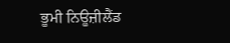ਭੂਮੀ ਨਿਊਜ਼ੀਲੈਂਡ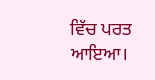ਵਿੱਚ ਪਰਤ ਆਇਆ।